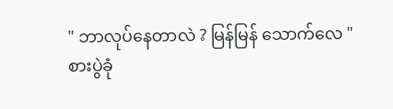" ဘာလုပ်နေတာလဲ ? မြန်မြန် သောက်လေ "
စားပွဲခုံ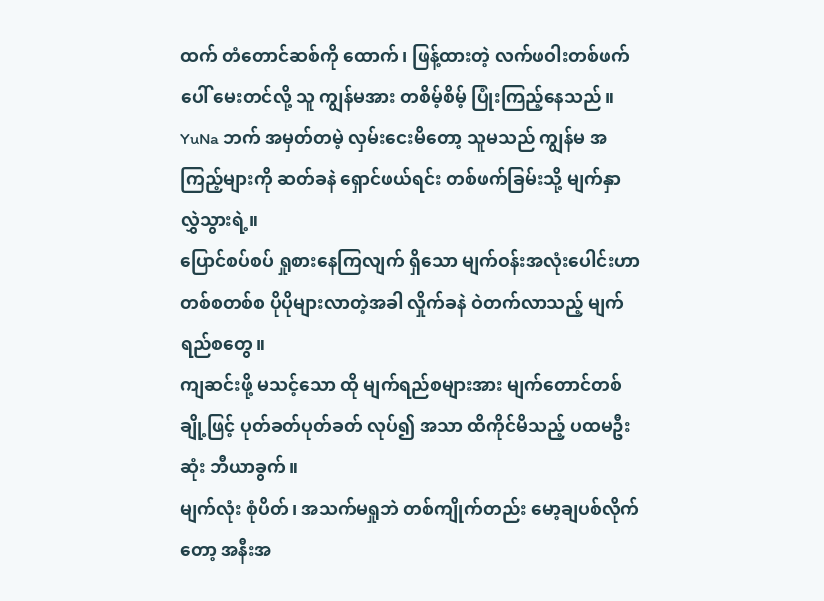ထက် တံတောင်ဆစ်ကို ထောက်၊ ဖြန့်ထားတဲ့ လက်ဖဝါးတစ်ဖက်ပေါ် မေးတင်လို့ သူ ကျွန်မအား တစိမ့်စိမ့် ပြုံးကြည့်နေသည်။
YuNa ဘက် အမှတ်တမဲ့ လှမ်းငေးမိတော့ သူမသည် ကျွန်မ အကြည့်များကို ဆတ်ခနဲ ရှောင်ဖယ်ရင်း တစ်ဖက်ခြမ်းသို့ မျက်နှာ လွှဲသွားရဲ့။
ပြောင်စပ်စပ် ရှုစားနေကြလျက် ရှိသော မျက်ဝန်းအလုံးပေါင်းဟာ တစ်စတစ်စ ပိုပိုများလာတဲ့အခါ လှိုက်ခနဲ ဝဲတက်လာသည့် မျက်ရည်စတွေ။
ကျဆင်းဖို့ မသင့်သော ထို မျက်ရည်စများအား မျက်တောင်တစ်ချို့ဖြင့် ပုတ်ခတ်ပုတ်ခတ် လုပ်၍ အသာ ထိကိုင်မိသည့် ပထမဦးဆုံး ဘီယာခွက်။
မျက်လုံး စုံပိတ်၊ အသက်မရှုဘဲ တစ်ကျိုက်တည်း မော့ချပစ်လိုက်တော့ အနီးအ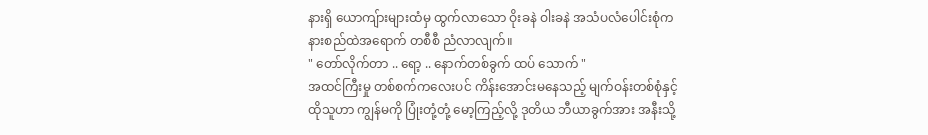နားရှိ ယောကျ်ားများထံမှ ထွက်လာသော ဝိုးခနဲ ဝါးခနဲ အသံပလံပေါင်းစုံက နားစည်ထဲအရောက် တစီစီ ညံလာလျက်။
" တော်လိုက်တာ .. ရော့ .. နောက်တစ်ခွက် ထပ် သောက် "
အထင်ကြီးမှု တစ်စက်ကလေးပင် ကိန်းအောင်းမနေသည့် မျက်ဝန်းတစ်စုံနှင့် ထိုသူဟာ ကျွန်မကို ပြုံးတုံ့တုံ့ မော့ကြည့်လို့ ဒုတိယ ဘီယာခွက်အား အနီးသို့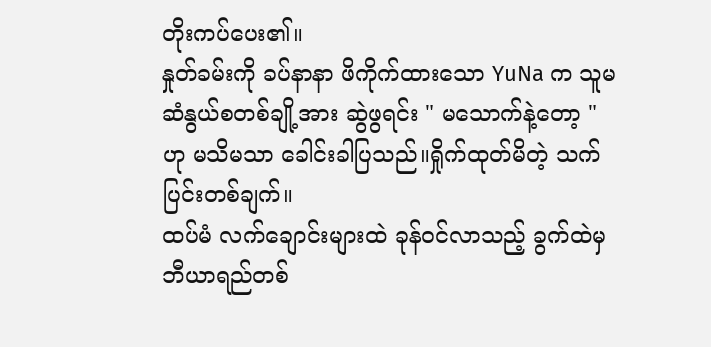တိုးကပ်ပေး၏။
နှုတ်ခမ်းကို ခပ်နာနာ ဖိကိုက်ထားသော YuNa က သူမ ဆံနွယ်စတစ်ချို့အား ဆွဲဖွရင်း " မသောက်နဲ့တော့ " ဟု မသိမသာ ခေါင်းခါပြသည်။ရှိုက်ထုတ်မိတဲ့ သက်ပြင်းတစ်ချက်။
ထပ်မံ လက်ချောင်းများထဲ ခုန်ဝင်လာသည့် ခွက်ထဲမှ ဘီယာရည်တစ်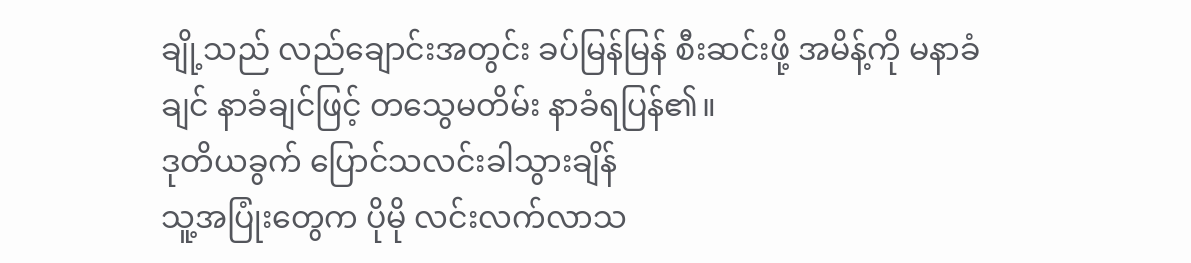ချို့သည် လည်ချောင်းအတွင်း ခပ်မြန်မြန် စီးဆင်းဖို့ အမိန့်ကို မနာခံချင် နာခံချင်ဖြင့် တသွေမတိမ်း နာခံရပြန်၏။
ဒုတိယခွက် ပြောင်သလင်းခါသွားချိန်
သူ့အပြုံးတွေက ပိုမို လင်းလက်လာသ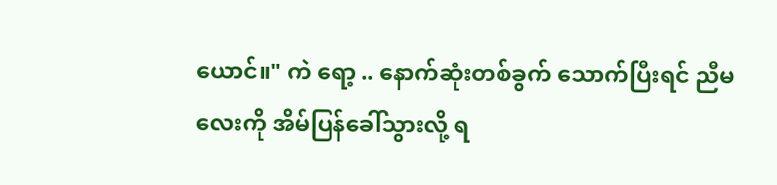ယောင်။" ကဲ ရော့ .. နောက်ဆုံးတစ်ခွက် သောက်ပြီးရင် ညီမလေးကို အိမ်ပြန်ခေါ်သွားလို့ ရ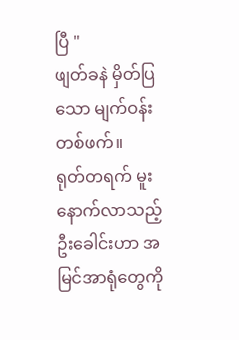ပြီ "
ဖျတ်ခနဲ မှိတ်ပြသော မျက်ဝန်းတစ်ဖက်။
ရုတ်တရက် မူးနောက်လာသည့် ဦးခေါင်းဟာ အမြင်အာရုံတွေကို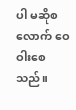ပါ မဆိုစလောက် ဝေဝါးစေသည်။